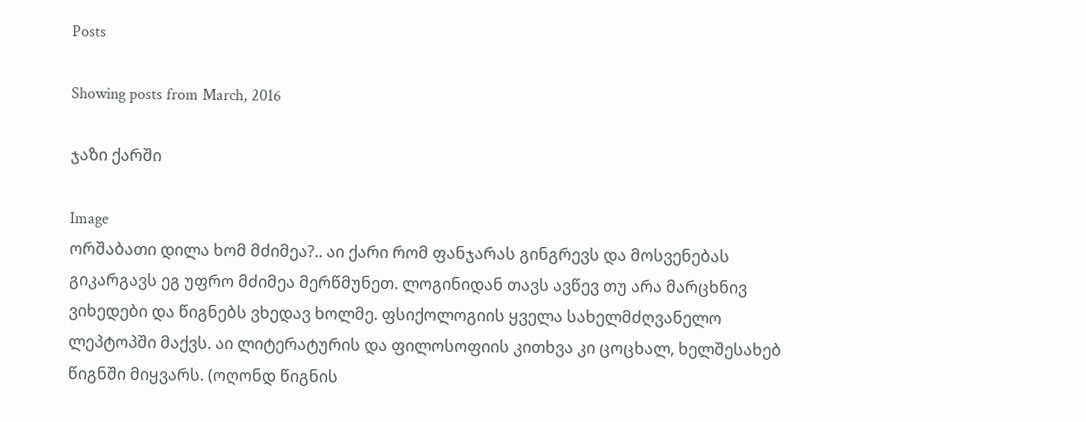Posts

Showing posts from March, 2016

ჯაზი ქარში

Image
ორშაბათი დილა ხომ მძიმეა?.. აი ქარი რომ ფანჯარას გინგრევს და მოსვენებას გიკარგავს ეგ უფრო მძიმეა მერწმუნეთ. ლოგინიდან თავს ავწევ თუ არა მარცხნივ ვიხედები და წიგნებს ვხედავ ხოლმე. ფსიქოლოგიის ყველა სახელმძღვანელო ლეპტოპში მაქვს. აი ლიტერატურის და ფილოსოფიის კითხვა კი ცოცხალ, ხელშესახებ წიგნში მიყვარს. (ოღონდ წიგნის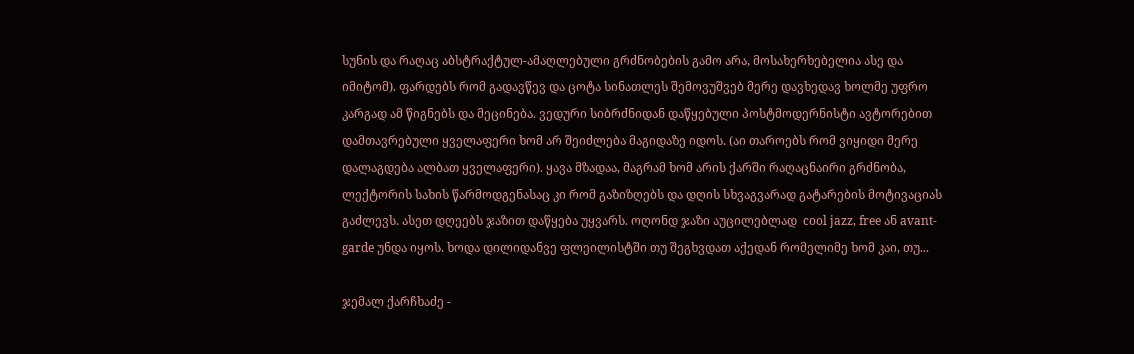სუნის და რაღაც აბსტრაქტულ-ამაღლებული გრძნობების გამო არა, მოსახერხებელია ასე და იმიტომ). ფარდებს რომ გადავწევ და ცოტა სინათლეს შემოვუშვებ მერე დავხედავ ხოლმე უფრო კარგად ამ წიგნებს და მეცინება. ვედური სიბრძნიდან დაწყებული პოსტმოდერნისტი ავტორებით დამთავრებული ყველაფერი ხომ არ შეიძლება მაგიდაზე იდოს. (აი თაროებს რომ ვიყიდი მერე დალაგდება ალბათ ყველაფერი). ყავა მზადაა, მაგრამ ხომ არის ქარში რაღაცნაირი გრძნობა, ლექტორის სახის წარმოდგენასაც კი რომ გაზიზღებს და დღის სხვაგვარად გატარების მოტივაციას გაძლევს. ასეთ დღეებს ჯაზით დაწყება უყვარს. ოღონდ ჯაზი აუცილებლად  cool jazz, free ან avant-garde უნდა იყოს. ხოდა დილიდანვე ფლეილისტში თუ შეგხვდათ აქედან რომელიმე ხომ კაი, თუ...

ჯემალ ქარჩხაძე -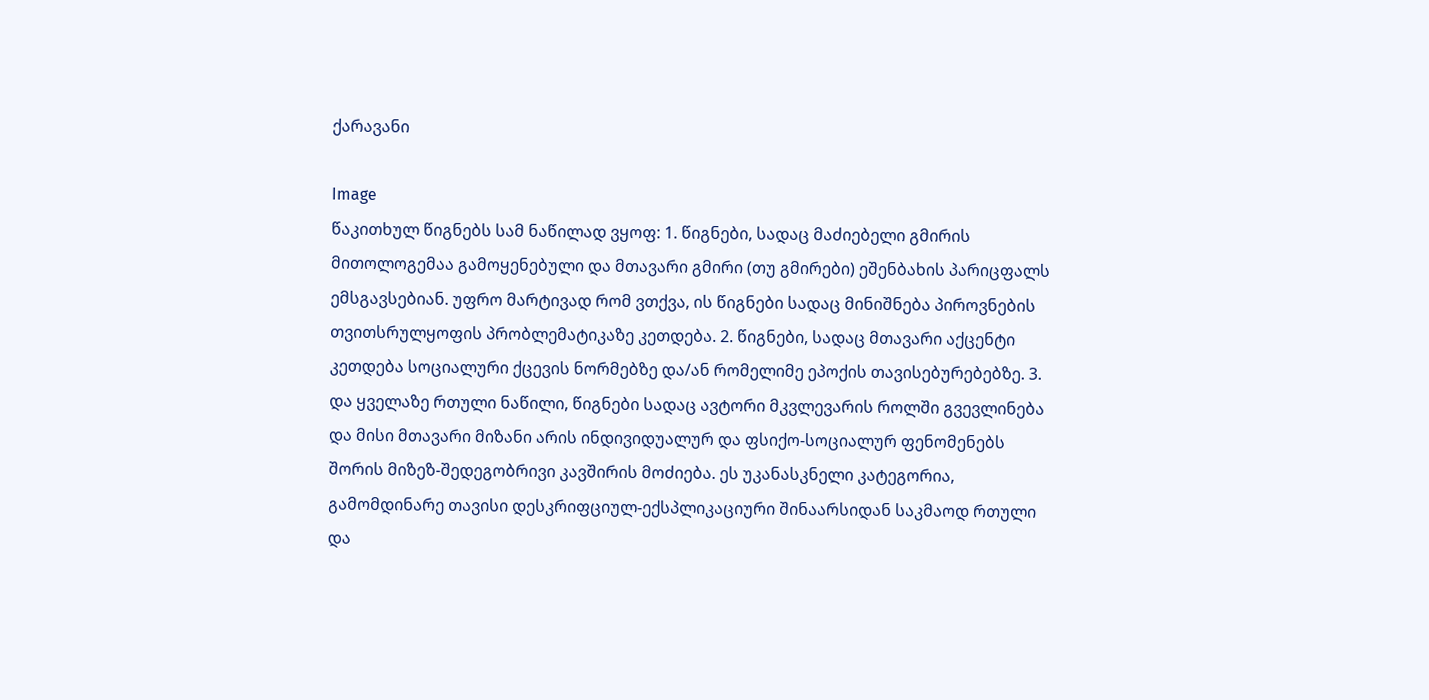ქარავანი

Image
წაკითხულ წიგნებს სამ ნაწილად ვყოფ: 1. წიგნები, სადაც მაძიებელი გმირის მითოლოგემაა გამოყენებული და მთავარი გმირი (თუ გმირები) ეშენბახის პარიცფალს ემსგავსებიან. უფრო მარტივად რომ ვთქვა, ის წიგნები სადაც მინიშნება პიროვნების თვითსრულყოფის პრობლემატიკაზე კეთდება. 2. წიგნები, სადაც მთავარი აქცენტი კეთდება სოციალური ქცევის ნორმებზე და/ან რომელიმე ეპოქის თავისებურებებზე. 3. და ყველაზე რთული ნაწილი, წიგნები სადაც ავტორი მკვლევარის როლში გვევლინება და მისი მთავარი მიზანი არის ინდივიდუალურ და ფსიქო-სოციალურ ფენომენებს შორის მიზეზ-შედეგობრივი კავშირის მოძიება. ეს უკანასკნელი კატეგორია, გამომდინარე თავისი დესკრიფციულ-ექსპლიკაციური შინაარსიდან საკმაოდ რთული და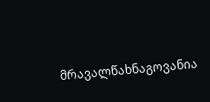მრავალწახნაგოვანია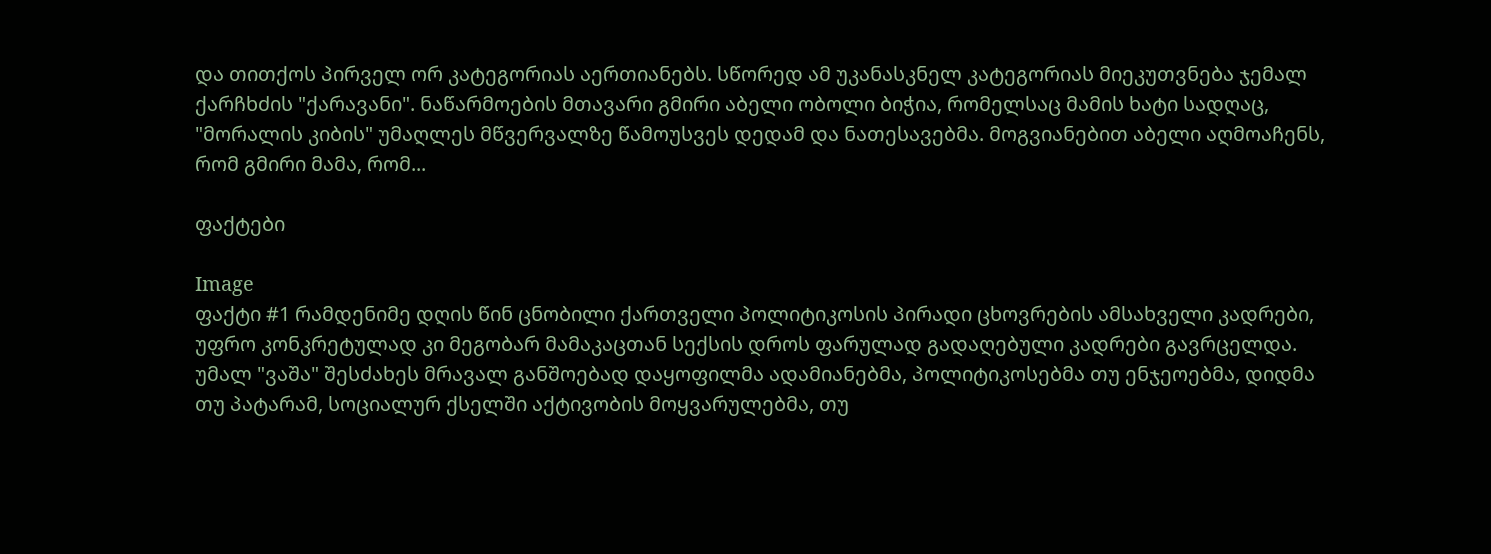და თითქოს პირველ ორ კატეგორიას აერთიანებს. სწორედ ამ უკანასკნელ კატეგორიას მიეკუთვნება ჯემალ ქარჩხძის "ქარავანი". ნაწარმოების მთავარი გმირი აბელი ობოლი ბიჭია, რომელსაც მამის ხატი სადღაც, "მორალის კიბის" უმაღლეს მწვერვალზე წამოუსვეს დედამ და ნათესავებმა. მოგვიანებით აბელი აღმოაჩენს, რომ გმირი მამა, რომ...

ფაქტები

Image
ფაქტი #1 რამდენიმე დღის წინ ცნობილი ქართველი პოლიტიკოსის პირადი ცხოვრების ამსახველი კადრები, უფრო კონკრეტულად კი მეგობარ მამაკაცთან სექსის დროს ფარულად გადაღებული კადრები გავრცელდა. უმალ "ვაშა" შესძახეს მრავალ განშოებად დაყოფილმა ადამიანებმა, პოლიტიკოსებმა თუ ენჯეოებმა, დიდმა თუ პატარამ, სოციალურ ქსელში აქტივობის მოყვარულებმა, თუ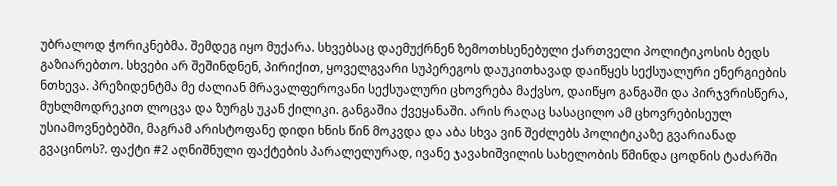უბრალოდ ჭორიკნებმა. შემდეგ იყო მუქარა. სხვებსაც დაემუქრნენ ზემოთხსენებული ქართველი პოლიტიკოსის ბედს გაზიარებთო. სხვები არ შეშინდნენ, პირიქით, ყოველგვარი სუპერეგოს დაუკითხავად დაიწყეს სექსუალური ენერგიების ნთხევა. პრეზიდენტმა მე ძალიან მრავალფეროვანი სექსუალური ცხოვრება მაქვსო, დაიწყო განგაში და პირჯვრისწერა, მუხლმოდრეკით ლოცვა და ზურგს უკან ქილიკი. განგაშია ქვეყანაში. არის რაღაც სასაცილო ამ ცხოვრებისეულ უსიამოვნებებში, მაგრამ არისტოფანე დიდი ხნის წინ მოკვდა და აბა სხვა ვინ შეძლებს პოლიტიკაზე გვარიანად გვაცინოს?. ფაქტი #2 აღნიშნული ფაქტების პარალელურად, ივანე ჯავახიშვილის სახელობის წმინდა ცოდნის ტაძარში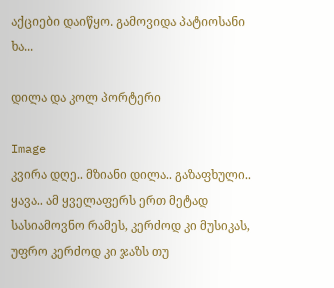აქციები დაიწყო. გამოვიდა პატიოსანი ხა...

დილა და კოლ პორტერი

Image
კვირა დღე.. მზიანი დილა.. გაზაფხული.. ყავა.. ამ ყველაფერს ერთ მეტად სასიამოვნო რამეს, კერძოდ კი მუსიკას, უფრო კერძოდ კი ჯაზს თუ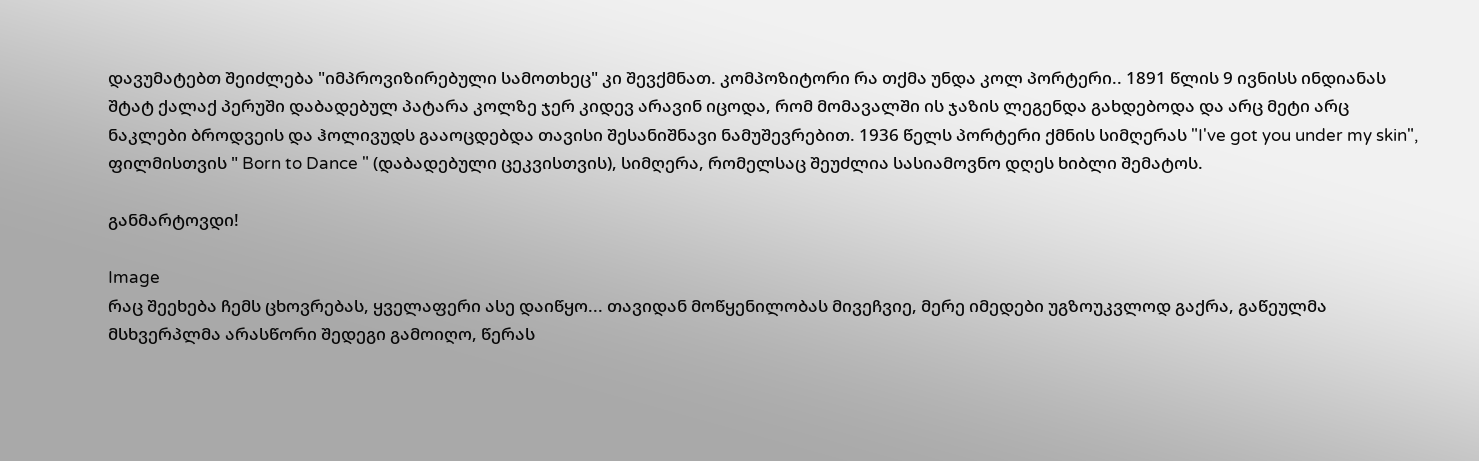დავუმატებთ შეიძლება "იმპროვიზირებული სამოთხეც" კი შევქმნათ. კომპოზიტორი რა თქმა უნდა კოლ პორტერი.. 1891 წლის 9 ივნისს ინდიანას შტატ ქალაქ პერუში დაბადებულ პატარა კოლზე ჯერ კიდევ არავინ იცოდა, რომ მომავალში ის ჯაზის ლეგენდა გახდებოდა და არც მეტი არც ნაკლები ბროდვეის და ჰოლივუდს გააოცდებდა თავისი შესანიშნავი ნამუშევრებით. 1936 წელს პორტერი ქმნის სიმღერას "I've got you under my skin", ფილმისთვის " Born to Dance " (დაბადებული ცეკვისთვის), სიმღერა, რომელსაც შეუძლია სასიამოვნო დღეს ხიბლი შემატოს.

განმარტოვდი!

Image
რაც შეეხება ჩემს ცხოვრებას, ყველაფერი ასე დაიწყო... თავიდან მოწყენილობას მივეჩვიე, მერე იმედები უგზოუკვლოდ გაქრა, გაწეულმა მსხვერპლმა არასწორი შედეგი გამოიღო, წერას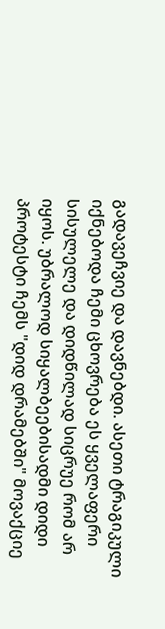გადავეჩვიე და დავნებდი. ასეთი ტრაგიკული იქნებოდა ჩემი ცხოვრება ეს ყველაფერი სისულელე და დიდწილად სიცრუე რომ არ იყოს. უბრალოდ სიყალბეებისადმი დიდი პროტესტი ჩემს "დიდ დრამებში" მოვაქციე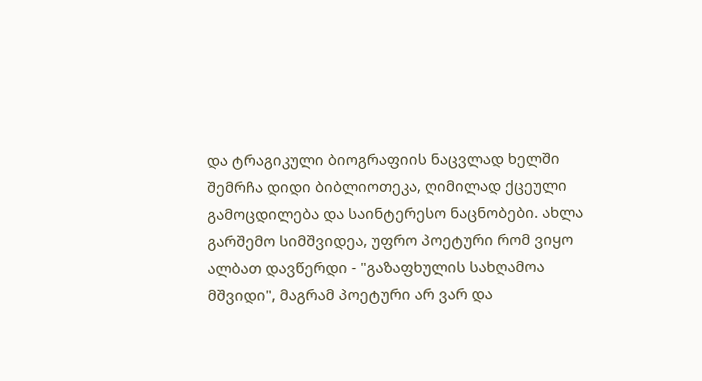და ტრაგიკული ბიოგრაფიის ნაცვლად ხელში შემრჩა დიდი ბიბლიოთეკა, ღიმილად ქცეული გამოცდილება და საინტერესო ნაცნობები. ახლა გარშემო სიმშვიდეა, უფრო პოეტური რომ ვიყო ალბათ დავწერდი - "გაზაფხულის სახღამოა მშვიდი", მაგრამ პოეტური არ ვარ და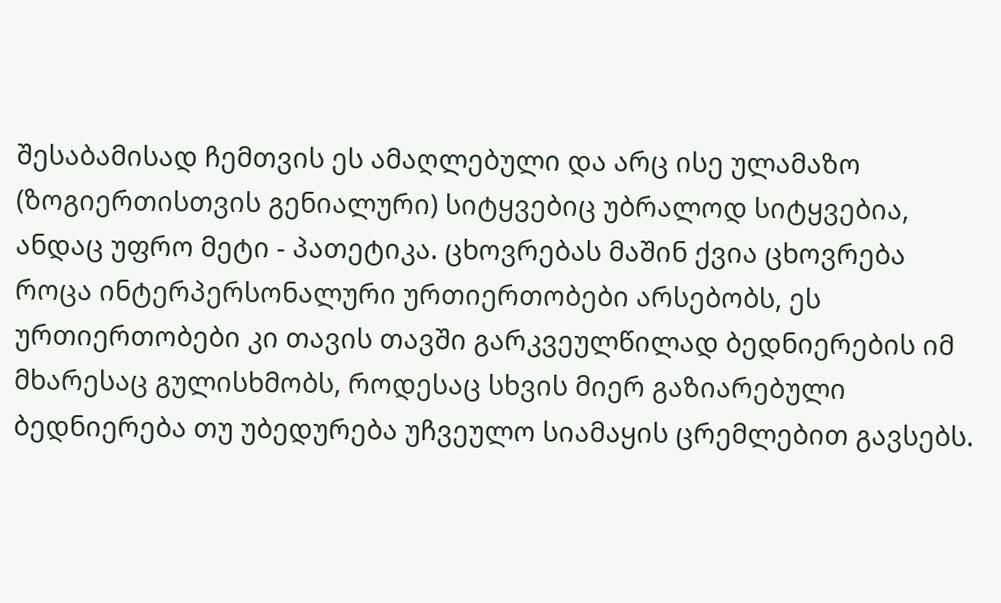შესაბამისად ჩემთვის ეს ამაღლებული და არც ისე ულამაზო (ზოგიერთისთვის გენიალური) სიტყვებიც უბრალოდ სიტყვებია, ანდაც უფრო მეტი - პათეტიკა. ცხოვრებას მაშინ ქვია ცხოვრება როცა ინტერპერსონალური ურთიერთობები არსებობს, ეს ურთიერთობები კი თავის თავში გარკვეულწილად ბედნიერების იმ მხარესაც გულისხმობს, როდესაც სხვის მიერ გაზიარებული ბედნიერება თუ უბედურება უჩვეულო სიამაყის ცრემლებით გავსებს.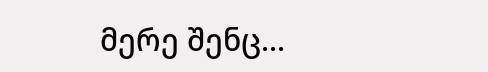მერე შენც...